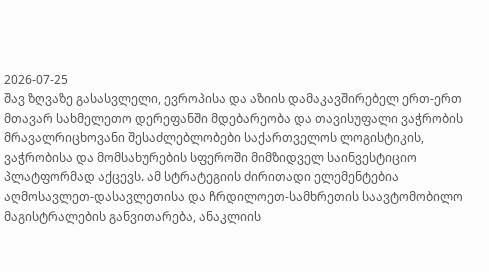2026-07-25
შავ ზღვაზე გასასვლელი, ევროპისა და აზიის დამაკავშირებელ ერთ-ერთ მთავარ სახმელეთო დერეფანში მდებარეობა და თავისუფალი ვაჭრობის მრავალრიცხოვანი შესაძლებლობები საქართველოს ლოგისტიკის, ვაჭრობისა და მომსახურების სფეროში მიმზიდველ საინვესტიციო პლატფორმად აქცევს. ამ სტრატეგიის ძირითადი ელემენტებია აღმოსავლეთ-დასავლეთისა და ჩრდილოეთ-სამხრეთის საავტომობილო მაგისტრალების განვითარება, ანაკლიის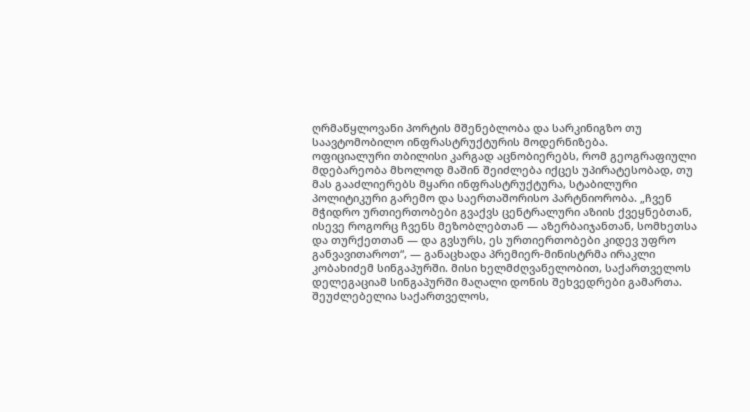ღრმაწყლოვანი პორტის მშენებლობა და სარკინიგზო თუ საავტომობილო ინფრასტრუქტურის მოდერნიზება.
ოფიციალური თბილისი კარგად აცნობიერებს, რომ გეოგრაფიული მდებარეობა მხოლოდ მაშინ შეიძლება იქცეს უპირატესობად, თუ მას გააძლიერებს მყარი ინფრასტრუქტურა, სტაბილური პოლიტიკური გარემო და საერთაშორისო პარტნიორობა. „ჩვენ მჭიდრო ურთიერთობები გვაქვს ცენტრალური აზიის ქვეყნებთან, ისევე როგორც ჩვენს მეზობლებთან — აზერბაიჯანთან, სომხეთსა და თურქეთთან — და გვსურს, ეს ურთიერთობები კიდევ უფრო განვავითაროთ“, — განაცხადა პრემიერ-მინისტრმა ირაკლი კობახიძემ სინგაპურში. მისი ხელმძღვანელობით, საქართველოს დელეგაციამ სინგაპურში მაღალი დონის შეხვედრები გამართა.
შეუძლებელია საქართველოს,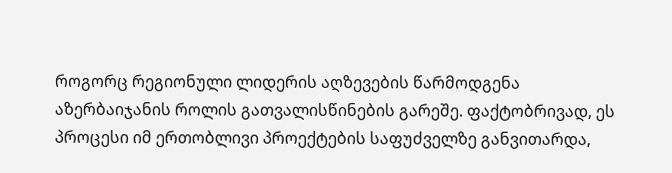როგორც რეგიონული ლიდერის აღზევების წარმოდგენა აზერბაიჯანის როლის გათვალისწინების გარეშე. ფაქტობრივად, ეს პროცესი იმ ერთობლივი პროექტების საფუძველზე განვითარდა,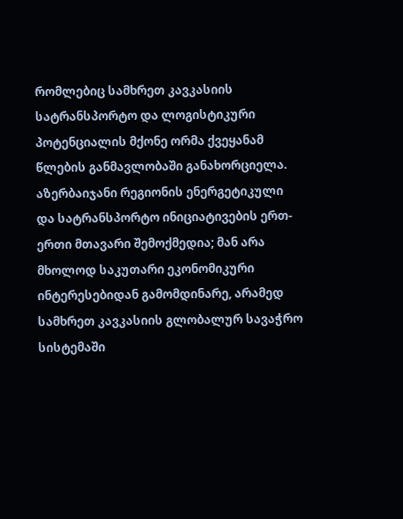რომლებიც სამხრეთ კავკასიის სატრანსპორტო და ლოგისტიკური პოტენციალის მქონე ორმა ქვეყანამ წლების განმავლობაში განახორციელა. აზერბაიჯანი რეგიონის ენერგეტიკული და სატრანსპორტო ინიციატივების ერთ-ერთი მთავარი შემოქმედია; მან არა მხოლოდ საკუთარი ეკონომიკური ინტერესებიდან გამომდინარე, არამედ სამხრეთ კავკასიის გლობალურ სავაჭრო სისტემაში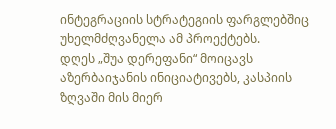ინტეგრაციის სტრატეგიის ფარგლებშიც უხელმძღვანელა ამ პროექტებს.
დღეს „შუა დერეფანი“ მოიცავს აზერბაიჯანის ინიციატივებს, კასპიის ზღვაში მის მიერ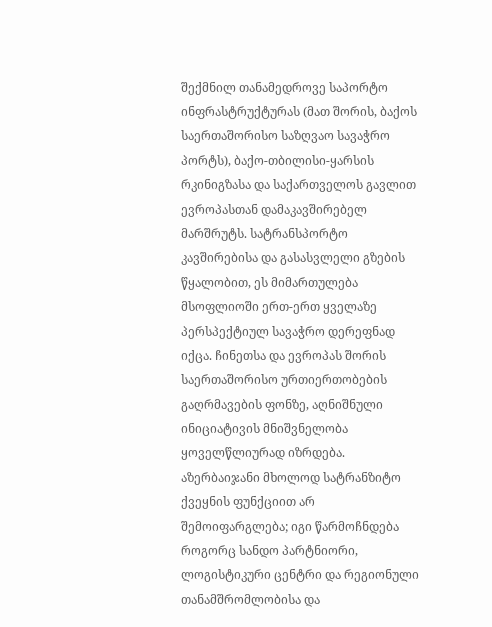შექმნილ თანამედროვე საპორტო ინფრასტრუქტურას (მათ შორის, ბაქოს საერთაშორისო საზღვაო სავაჭრო პორტს), ბაქო-თბილისი-ყარსის რკინიგზასა და საქართველოს გავლით ევროპასთან დამაკავშირებელ მარშრუტს. სატრანსპორტო კავშირებისა და გასასვლელი გზების წყალობით, ეს მიმართულება მსოფლიოში ერთ-ერთ ყველაზე პერსპექტიულ სავაჭრო დერეფნად იქცა. ჩინეთსა და ევროპას შორის საერთაშორისო ურთიერთობების გაღრმავების ფონზე, აღნიშნული ინიციატივის მნიშვნელობა ყოველწლიურად იზრდება.
აზერბაიჯანი მხოლოდ სატრანზიტო ქვეყნის ფუნქციით არ შემოიფარგლება; იგი წარმოჩნდება როგორც სანდო პარტნიორი, ლოგისტიკური ცენტრი და რეგიონული თანამშრომლობისა და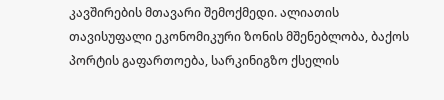კავშირების მთავარი შემოქმედი. ალიათის თავისუფალი ეკონომიკური ზონის მშენებლობა, ბაქოს პორტის გაფართოება, სარკინიგზო ქსელის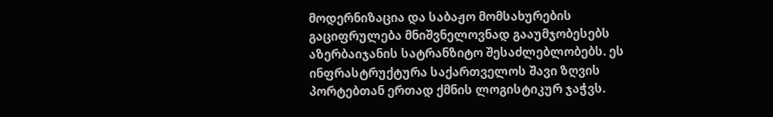მოდერნიზაცია და საბაჟო მომსახურების გაციფრულება მნიშვნელოვნად გააუმჯობესებს აზერბაიჯანის სატრანზიტო შესაძლებლობებს. ეს ინფრასტრუქტურა საქართველოს შავი ზღვის პორტებთან ერთად ქმნის ლოგისტიკურ ჯაჭვს.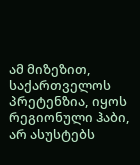ამ მიზეზით, საქართველოს პრეტენზია, იყოს რეგიონული ჰაბი, არ ასუსტებს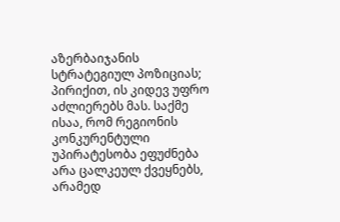აზერბაიჯანის სტრატეგიულ პოზიციას; პირიქით, ის კიდევ უფრო აძლიერებს მას. საქმე ისაა, რომ რეგიონის კონკურენტული უპირატესობა ეფუძნება არა ცალკეულ ქვეყნებს, არამედ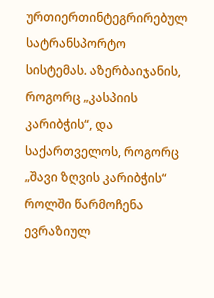ურთიერთინტეგრირებულ სატრანსპორტო სისტემას. აზერბაიჯანის, როგორც „კასპიის კარიბჭის“, და საქართველოს, როგორც „შავი ზღვის კარიბჭის“ როლში წარმოჩენა ევრაზიულ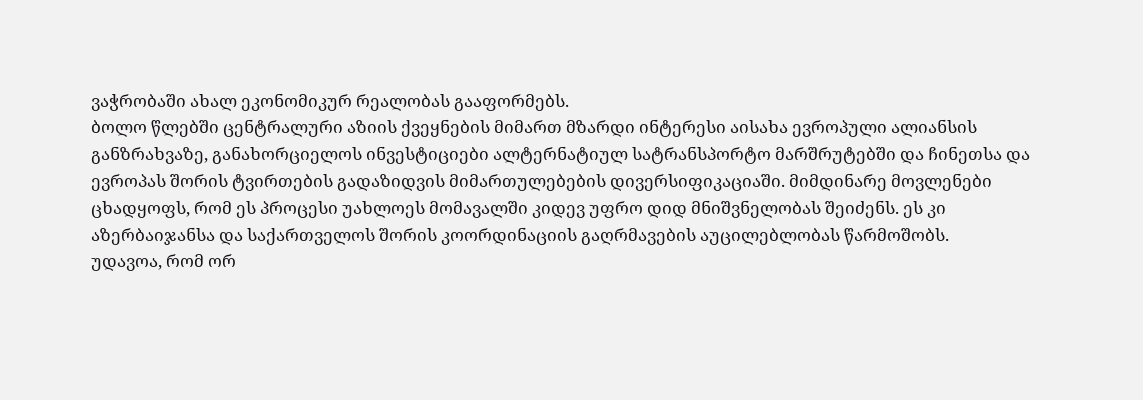ვაჭრობაში ახალ ეკონომიკურ რეალობას გააფორმებს.
ბოლო წლებში ცენტრალური აზიის ქვეყნების მიმართ მზარდი ინტერესი აისახა ევროპული ალიანსის განზრახვაზე, განახორციელოს ინვესტიციები ალტერნატიულ სატრანსპორტო მარშრუტებში და ჩინეთსა და ევროპას შორის ტვირთების გადაზიდვის მიმართულებების დივერსიფიკაციაში. მიმდინარე მოვლენები ცხადყოფს, რომ ეს პროცესი უახლოეს მომავალში კიდევ უფრო დიდ მნიშვნელობას შეიძენს. ეს კი აზერბაიჯანსა და საქართველოს შორის კოორდინაციის გაღრმავების აუცილებლობას წარმოშობს.
უდავოა, რომ ორ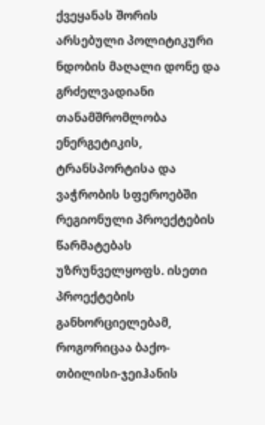ქვეყანას შორის არსებული პოლიტიკური ნდობის მაღალი დონე და გრძელვადიანი თანამშრომლობა ენერგეტიკის, ტრანსპორტისა და ვაჭრობის სფეროებში რეგიონული პროექტების წარმატებას უზრუნველყოფს. ისეთი პროექტების განხორციელებამ, როგორიცაა ბაქო-თბილისი-ჯეიჰანის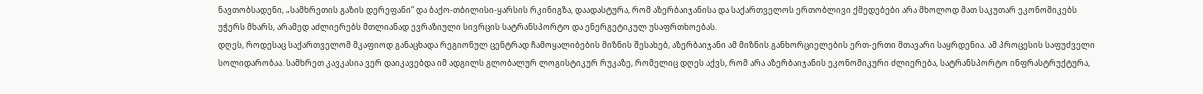ნავთობსადენი, „სამხრეთის გაზის დერეფანი“ და ბაქო-თბილისი-ყარსის რკინიგზა, დაადასტურა, რომ აზერბაიჯანისა და საქართველოს ერთობლივი ქმედებები არა მხოლოდ მათ საკუთარ ეკონომიკებს უჭერს მხარს, არამედ აძლიერებს მთლიანად ევრაზიული სივრცის სატრანსპორტო და ენერგეტიკულ უსაფრთხოებას.
დღეს, როდესაც საქართველომ მკაფიოდ განაცხადა რეგიონულ ცენტრად ჩამოყალიბების მიზნის შესახებ, აზერბაიჯანი ამ მიზნის განხორციელების ერთ-ერთი მთავარი საყრდენია. ამ პროცესის საფუძველი სოლიდარობაა. სამხრეთ კავკასია ვერ დაიკავებდა იმ ადგილს გლობალურ ლოგისტიკურ რუკაზე, რომელიც დღეს აქვს, რომ არა აზერბაიჯანის ეკონომიკური ძლიერება, სატრანსპორტო ინფრასტრუქტურა,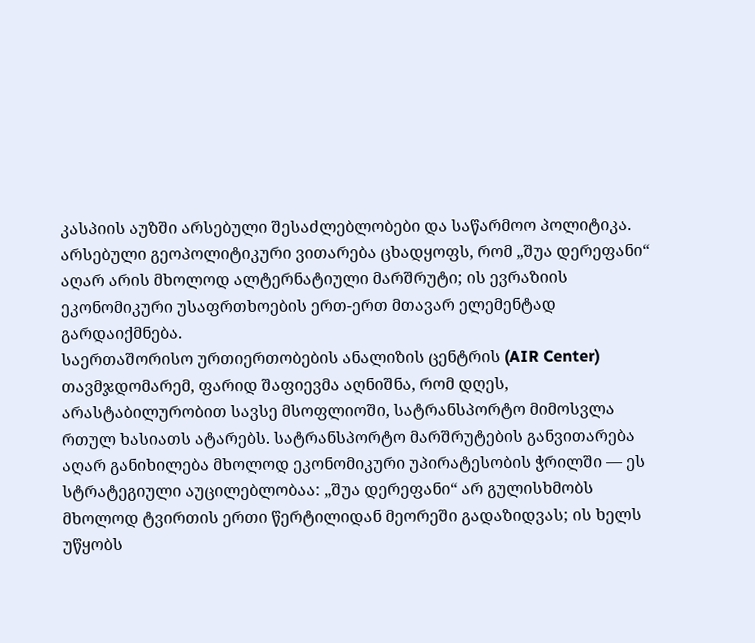კასპიის აუზში არსებული შესაძლებლობები და საწარმოო პოლიტიკა.
არსებული გეოპოლიტიკური ვითარება ცხადყოფს, რომ „შუა დერეფანი“ აღარ არის მხოლოდ ალტერნატიული მარშრუტი; ის ევრაზიის ეკონომიკური უსაფრთხოების ერთ-ერთ მთავარ ელემენტად გარდაიქმნება.
საერთაშორისო ურთიერთობების ანალიზის ცენტრის (AIR Center) თავმჯდომარემ, ფარიდ შაფიევმა აღნიშნა, რომ დღეს, არასტაბილურობით სავსე მსოფლიოში, სატრანსპორტო მიმოსვლა რთულ ხასიათს ატარებს. სატრანსპორტო მარშრუტების განვითარება აღარ განიხილება მხოლოდ ეკონომიკური უპირატესობის ჭრილში — ეს სტრატეგიული აუცილებლობაა: „შუა დერეფანი“ არ გულისხმობს მხოლოდ ტვირთის ერთი წერტილიდან მეორეში გადაზიდვას; ის ხელს უწყობს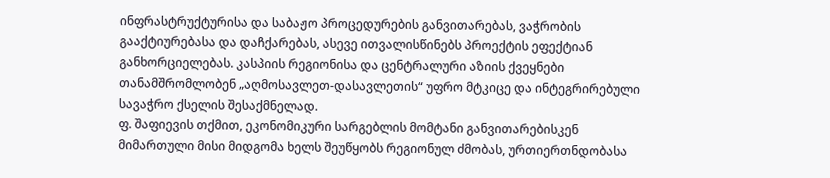ინფრასტრუქტურისა და საბაჟო პროცედურების განვითარებას, ვაჭრობის გააქტიურებასა და დაჩქარებას, ასევე ითვალისწინებს პროექტის ეფექტიან განხორციელებას. კასპიის რეგიონისა და ცენტრალური აზიის ქვეყნები თანამშრომლობენ „აღმოსავლეთ-დასავლეთის“ უფრო მტკიცე და ინტეგრირებული სავაჭრო ქსელის შესაქმნელად.
ფ. შაფიევის თქმით, ეკონომიკური სარგებლის მომტანი განვითარებისკენ მიმართული მისი მიდგომა ხელს შეუწყობს რეგიონულ ძმობას, ურთიერთნდობასა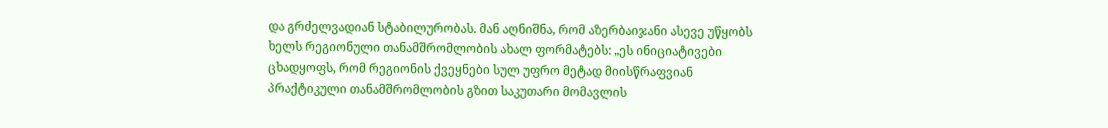და გრძელვადიან სტაბილურობას. მან აღნიშნა, რომ აზერბაიჯანი ასევე უწყობს ხელს რეგიონული თანამშრომლობის ახალ ფორმატებს: „ეს ინიციატივები ცხადყოფს, რომ რეგიონის ქვეყნები სულ უფრო მეტად მიისწრაფვიან პრაქტიკული თანამშრომლობის გზით საკუთარი მომავლის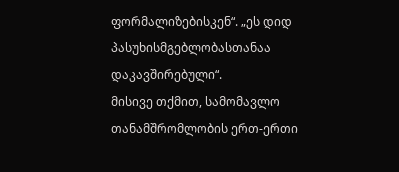ფორმალიზებისკენ“. „ეს დიდ პასუხისმგებლობასთანაა დაკავშირებული“.
მისივე თქმით, სამომავლო თანამშრომლობის ერთ-ერთი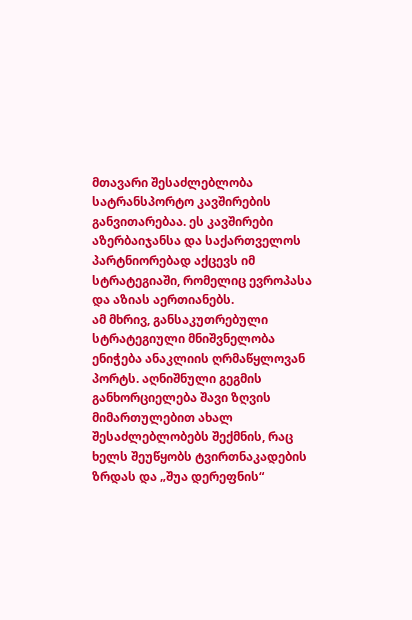მთავარი შესაძლებლობა სატრანსპორტო კავშირების განვითარებაა. ეს კავშირები აზერბაიჯანსა და საქართველოს პარტნიორებად აქცევს იმ სტრატეგიაში, რომელიც ევროპასა და აზიას აერთიანებს.
ამ მხრივ, განსაკუთრებული სტრატეგიული მნიშვნელობა ენიჭება ანაკლიის ღრმაწყლოვან პორტს. აღნიშნული გეგმის განხორციელება შავი ზღვის მიმართულებით ახალ შესაძლებლობებს შექმნის, რაც ხელს შეუწყობს ტვირთნაკადების ზრდას და „შუა დერეფნის“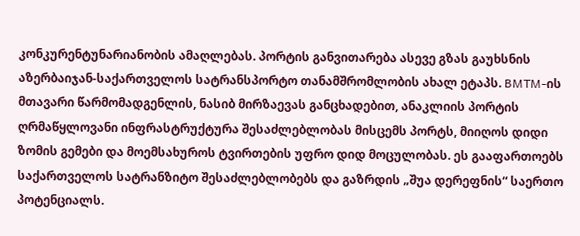კონკურენტუნარიანობის ამაღლებას. პორტის განვითარება ასევე გზას გაუხსნის აზერბაიჯან-საქართველოს სატრანსპორტო თანამშრომლობის ახალ ეტაპს. BMTM-ის მთავარი წარმომადგენლის, ნასიბ მირზაევას განცხადებით, ანაკლიის პორტის ღრმაწყლოვანი ინფრასტრუქტურა შესაძლებლობას მისცემს პორტს, მიიღოს დიდი ზომის გემები და მოემსახუროს ტვირთების უფრო დიდ მოცულობას. ეს გააფართოებს საქართველოს სატრანზიტო შესაძლებლობებს და გაზრდის „შუა დერეფნის“ საერთო პოტენციალს.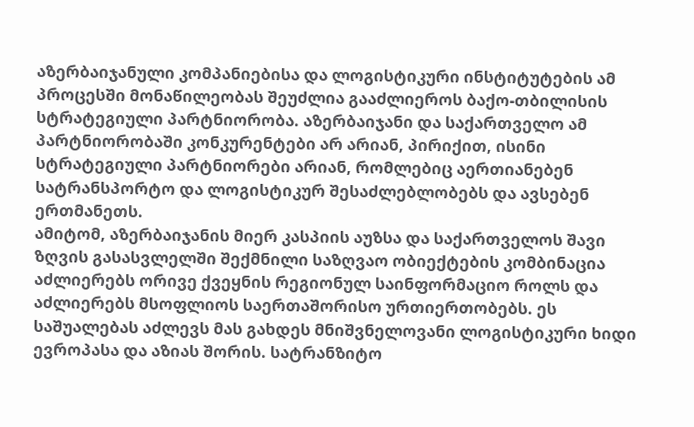აზერბაიჯანული კომპანიებისა და ლოგისტიკური ინსტიტუტების ამ პროცესში მონაწილეობას შეუძლია გააძლიეროს ბაქო-თბილისის სტრატეგიული პარტნიორობა. აზერბაიჯანი და საქართველო ამ პარტნიორობაში კონკურენტები არ არიან, პირიქით, ისინი სტრატეგიული პარტნიორები არიან, რომლებიც აერთიანებენ სატრანსპორტო და ლოგისტიკურ შესაძლებლობებს და ავსებენ ერთმანეთს.
ამიტომ, აზერბაიჯანის მიერ კასპიის აუზსა და საქართველოს შავი ზღვის გასასვლელში შექმნილი საზღვაო ობიექტების კომბინაცია აძლიერებს ორივე ქვეყნის რეგიონულ საინფორმაციო როლს და აძლიერებს მსოფლიოს საერთაშორისო ურთიერთობებს. ეს საშუალებას აძლევს მას გახდეს მნიშვნელოვანი ლოგისტიკური ხიდი ევროპასა და აზიას შორის. სატრანზიტო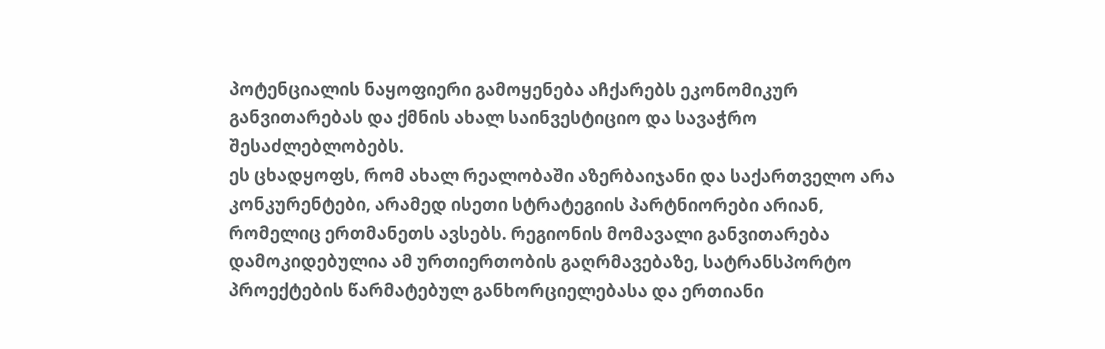პოტენციალის ნაყოფიერი გამოყენება აჩქარებს ეკონომიკურ განვითარებას და ქმნის ახალ საინვესტიციო და სავაჭრო შესაძლებლობებს.
ეს ცხადყოფს, რომ ახალ რეალობაში აზერბაიჯანი და საქართველო არა კონკურენტები, არამედ ისეთი სტრატეგიის პარტნიორები არიან, რომელიც ერთმანეთს ავსებს. რეგიონის მომავალი განვითარება დამოკიდებულია ამ ურთიერთობის გაღრმავებაზე, სატრანსპორტო პროექტების წარმატებულ განხორციელებასა და ერთიანი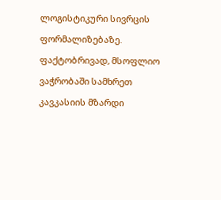ლოგისტიკური სივრცის ფორმალიზებაზე.
ფაქტობრივად, მსოფლიო ვაჭრობაში სამხრეთ კავკასიის მზარდი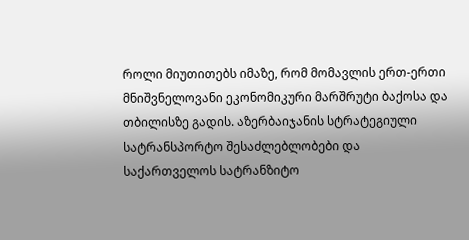როლი მიუთითებს იმაზე, რომ მომავლის ერთ-ერთი მნიშვნელოვანი ეკონომიკური მარშრუტი ბაქოსა და თბილისზე გადის. აზერბაიჯანის სტრატეგიული სატრანსპორტო შესაძლებლობები და საქართველოს სატრანზიტო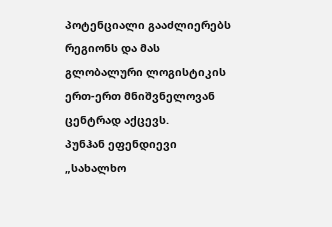პოტენციალი გააძლიერებს რეგიონს და მას გლობალური ლოგისტიკის ერთ-ერთ მნიშვნელოვან ცენტრად აქცევს.
პუნჰან ეფენდიევი
„სახალხო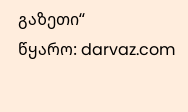გაზეთი“
წყარო: darvaz.com